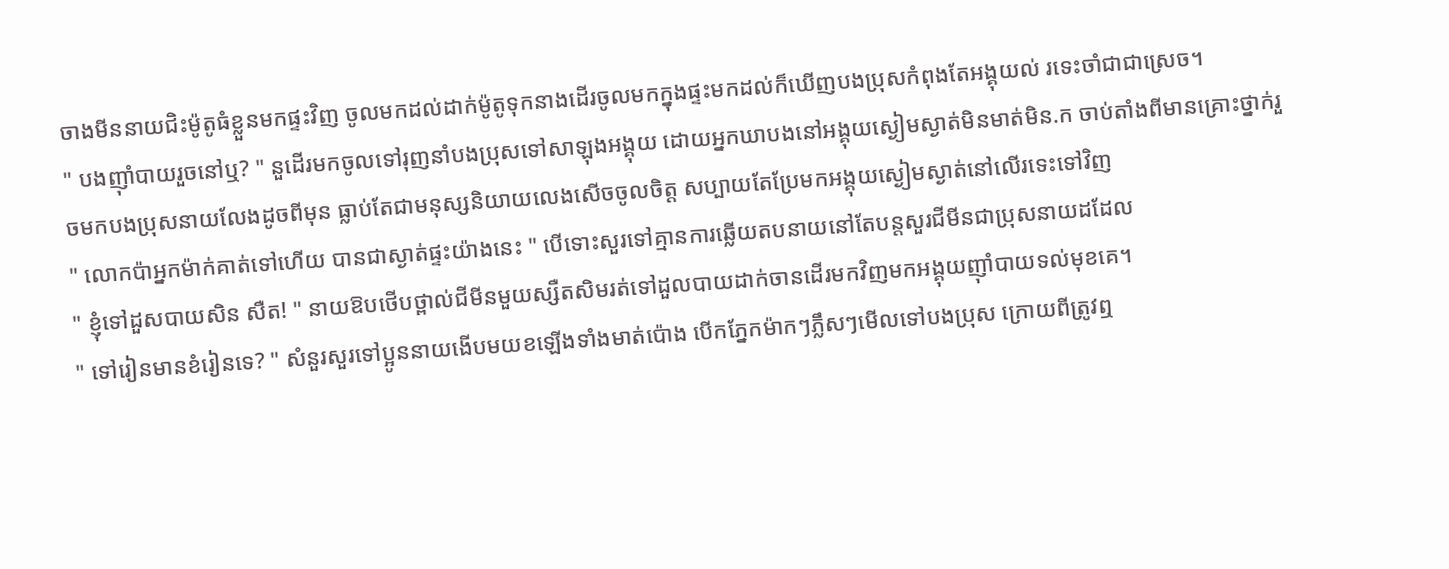ចាងមីននាយជិះម៉ូតូធំខ្លួនមកផ្ទះវិញ ចូលមកដល់ដាក់ម៉ូតូទុកនាងដើរចូលមកក្នុងផ្ទះមកដល់ក៏ឃើញបងប្រុសកំពុងតែអង្គុយល់ រទេះចាំជាជាស្រេច។
" បងញ៉ាំបាយរួចនៅឬ? " នួដើរមកចូលទៅរុញនាំបងប្រុសទៅសាឡុងអង្គុយ ដោយអ្នកឃាបងនៅអង្គុយស្ងៀមស្ងាត់មិនមាត់មិន.ក ចាប់តាំងពីមានគ្រោះថ្នាក់រួចមកបងប្រុសនាយលែងដូចពីមុន ធ្លាប់តែជាមនុស្សនិយាយលេងសើចចូលចិត្ត សប្បាយតែប្រែមកអង្គុយស្ងៀមស្ងាត់នៅលើរទេះទៅវិញ
" លោកប៉ាអ្នកម៉ាក់គាត់ទៅហើយ បានជាស្ងាត់ផ្ទះយ៉ាងនេះ " បើទោះសួរទៅគ្មានការឆ្លើយតបនាយនៅតែបន្តសួរជីមីនជាប្រុសនាយដដែល
" ខ្ញុំទៅដួសបាយសិន សឺត! " នាយឱបថើបថ្ពាល់ជីមីនមួយស្សឺតសិមរត់ទៅដួលបាយដាក់ចានដើរមកវិញមកអង្គុយញ៉ាំបាយទល់មុខគេ។
" ទៅរៀនមានខំរៀនទេ? " សំនួរសួរទៅប្អូននាយងើបមយខឡើងទាំងមាត់ប៉ោង បើកភ្នែកម៉ាកៗភ្លឹសៗមើលទៅបងប្រុស ក្រោយពីត្រូវឮ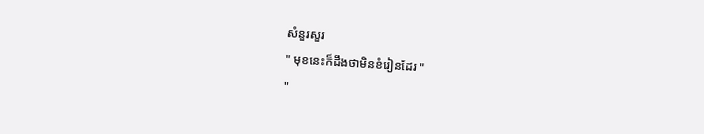សំនួរសួរ
" មុខនេះក៏ដឹងថាមិនខំរៀនដែរ "
"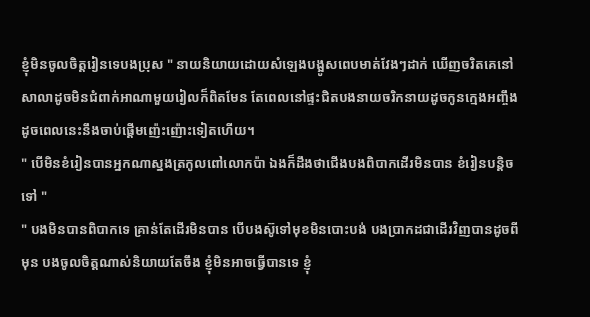ខ្ញុំមិនចូលចិត្តរៀនទេបងប្រុស " នាយនិយាយដោយសំឡេងបង្អូសពេបមាត់វែងៗដាក់ ឃើញចរិតគេនៅសាលាដូចមិនជំពាក់អាណាមួយរៀលក៏ពិតមែន តែពេលនៅផ្ទះជិតបងនាយចរិកនាយដូចកូនក្មេងអញ្ចឹង ដូចពេលនេះនឹងចាប់ផ្ដើមញ៉េះញ៉ោះទៀតហើយ។
" បើមិនខំរៀនបានអ្នកណាស្នងត្រកូលពៅលោកប៉ា ឯងក៏ដឹងថាជើងបងពិបាកដើរមិនបាន ខំរៀនបន្តិចទៅ "
" បងមិនបានពិបាកទេ គ្រាន់តែដើរមិនបាន បើបងស៊ូទៅមុខមិនបោះបង់ បងប្រាកដជាដើរវិញបានដូចពីមុន បងចូលចិត្តណាស់និយាយតែចឹង ខ្ញុំមិនអាចធ្វើបានទេ ខ្ញុំ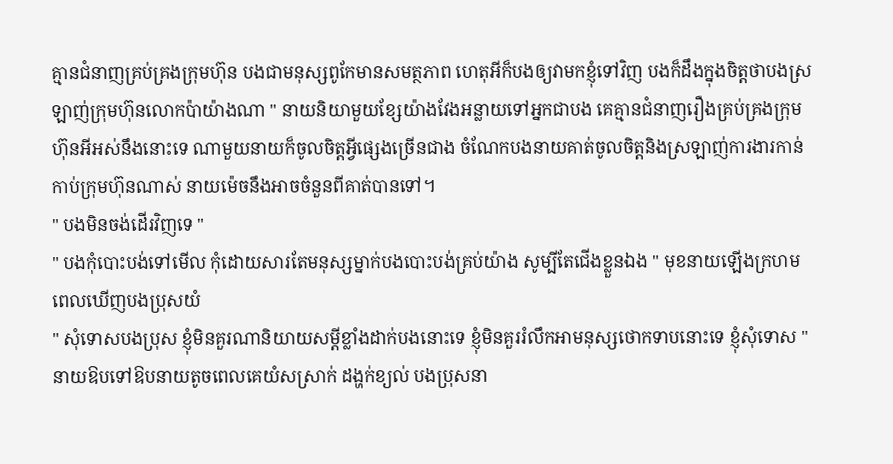គ្មានជំនាញគ្រប់គ្រងក្រុមហ៊ុន បងជាមនុស្សពូកែមានសមត្ថភាព ហេតុអីក៏បងឲ្យវាមកខ្ញុំទៅវិញ បងក៏ដឹងក្នុងចិត្តថាបងស្រឡាញ់ក្រុមហ៊ុនលោកប៉ាយ៉ាងណា " នាយនិយាមួយខ្សែយ៉ាងវែងអន្លាយទៅអ្នកជាបង គេគ្មានជំនាញរឿងគ្រប់គ្រងក្រុមហ៊ុនអីអស់នឹងនោះទេ ណាមួយនាយក៏ចូលចិត្តអ្វីផ្សេងច្រើនជាង ចំណែកបងនាយគាត់ចូលចិត្តនិងស្រឡាញ់ការងារកាន់កាប់ក្រុមហ៊ុនណាស់ នាយម៉េចនឹងអាចចំនួនពីគាត់បានទៅ។
" បងមិនចង់ដើរវិញទេ "
" បងកុំបោះបង់ទៅមើល កុំដោយសារតែមនុស្សម្នាក់បងបោះបង់គ្រប់យ៉ាង សូម្បីតែជើងខ្លួនឯង " មុខនាយឡើងក្រហមពេលឃើញបងប្រុសយំ
" សុំទោសបងប្រុស ខ្ញុំមិនគួរណានិយាយសម្ដីខ្លាំងដាក់បងនោះទេ ខ្ញុំមិនគួររំលឹកអាមនុស្សថោកទាបនោះទេ ខ្ញុំសុំទោស " នាយឱបទៅឱបនាយតូចពេលគេយំសស្រាក់ ដង្ហក់ខ្យល់ បងប្រុសនា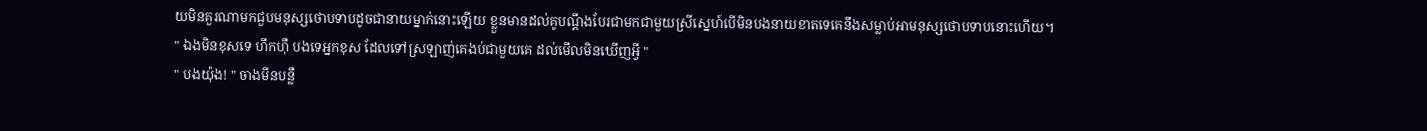យមិនគួរណាមកជួបមនុស្សថោបទាបដូចជានាយម្នាក់នោះឡើយ ខ្លួនមានដល់គូបណ្ដឹងបែរជាមកជាមួយស្រីស្នេហ៍បើមិនបងនាយខាតទេគេនឹងសម្លាប់អាមនុស្សថោបទាបនោះហើយ។
" ឯងមិនខុសទេ ហឹកហុឺ បងទេអ្នកខុស ដែលទៅស្រឡាញ់គេងប់ជាមួយគេ ដល់មើលមិនឃើញអ្វី "
" បងយ៉ុង! " ចាងមីនបន្លឺ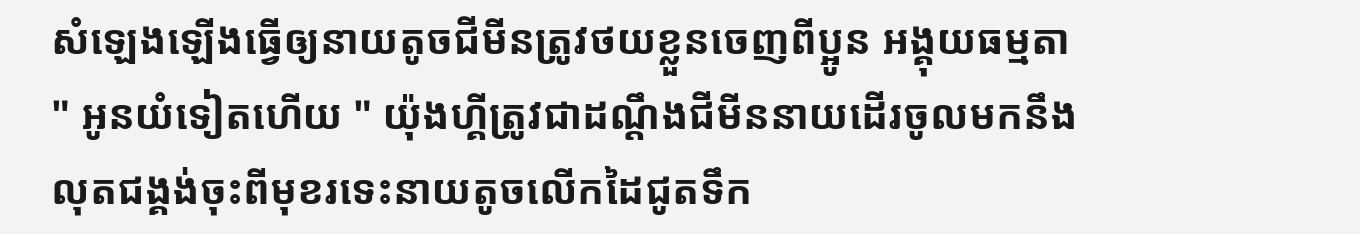សំឡេងឡើងធ្វើឲ្យនាយតូចជីមីនត្រូវថយខ្លួនចេញពីប្អូន អង្គុយធម្មតា
" អូនយំទៀតហើយ " យ៉ុងហ្គីត្រូវជាដណ្ដឹងជីមីននាយដើរចូលមកនឹងលុតជង្គង់ចុះពីមុខរទេះនាយតូចលើកដៃជូតទឹក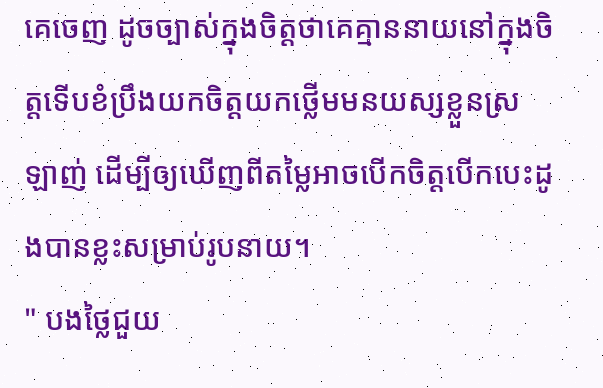គេចេញ ដូចច្បាស់ក្នុងចិត្តថាគេគ្មាននាយនៅក្នុងចិត្តទើបខំប្រឹងយកចិត្តយកថ្លើមមនយស្សខ្លួនស្រឡាញ់ ដើម្បីឲ្យឃើញពីតម្លៃអាចបើកចិត្តបើកបេះដូងបានខ្លះសម្រាប់រូបនាយ។
" បងថ្លៃជួយ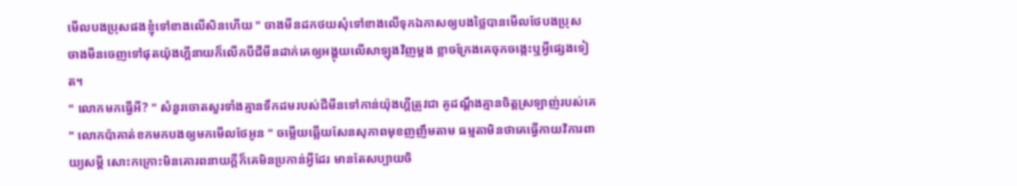មើលបងប្រុសផងខ្ញុំទៅខាងលើសិនហើយ " ចាងមីនដកថយសុំទៅខាងលើទុកឯកាសឲ្យបងថ្លៃបានមើលថែបងប្រុស ចាងមីនចេញទៅផុតយ៉ុងហ្គីនាយក៏លើកបីជីមីនដាក់គេឲ្យអង្គុយលើសាឡុងវិញម្ដង ខ្លាចក្រែងគេចុកចង្កេះឬអ្វីផ្សេងទៀត។
" លោកមកធ្វើអី? " សំនួរចោតសួរទាំងគ្មានទឹកដមរបស់ជីមីនទៅកាន់យ៉ុងហ្គីត្រូវជា គូដណ្ដឹងគ្មានចិត្តស្រឡាញ់របស់គេ
" លោកប៉ាគាត់ខកមកបងឲ្យមកមើលថែអូន " ចម្លើយឆ្លើយសែនសុភាពមុខញញឹមតាម ធម្មតាមិនថាគេធ្វើកាយវិការពាយ្យសម្ដី សោះកក្រោះមិនគោរពនាយក្ដីក៏គេមិនប្រកាន់អ្វីដែរ មានតែសប្បាយចិ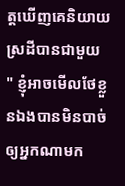ត្តឃើញគេនិយាយស្រដីបានជាមួយ
" ខ្ញុំអាចមើលថែខ្លួនឯងបានមិនបាច់ឲ្យអ្នកណាមក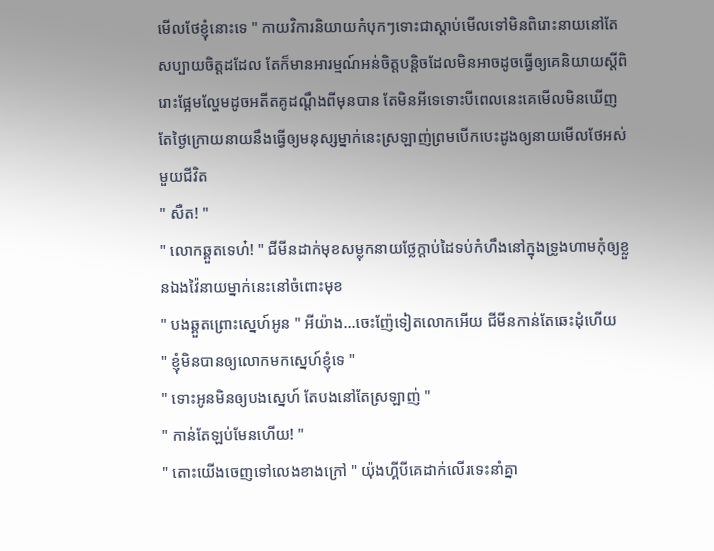មើលថែខ្ញុំនោះទេ " កាយវិការនិយាយកំបុកៗទោះជាស្ដាប់មើលទៅមិនពិរោះនាយនៅតែ សប្បាយចិត្តដដែល តែក៏មានអារម្មណ៍អន់ចិត្តបន្តិចដែលមិនអាចដូចធ្វើឲ្យគេនិយាយស្ដីពិរោះផ្អែមល្ហែមដូចអតីតគូដណ្ដឹងពីមុនបាន តែមិនអីទេទោះបីពេលនេះគេមើលមិនឃើញតែថ្ងៃក្រោយនាយនឹងធ្វើឲ្យមនុស្សម្នាក់នេះស្រឡាញ់ព្រមបើកបេះដូងឲ្យនាយមើលថែអស់មួយជីវិត
" សឺត! "
" លោកឆ្គួតទេហ៎! " ជីមីនដាក់មុខសម្លុកនាយថ្លែក្ដាប់ដៃទប់កំហឹងនៅក្នុងទ្រូងហាមកុំឲ្យខ្លួនឯងវ៉ៃនាយម្នាក់នេះនៅចំពោះមុខ
" បងឆ្គួតព្រោះស្នេហ៍អូន " អីយ៉ាង...ចេះញ៉ែទៀតលោកអើយ ជីមីនកាន់តែឆេះដុំហើយ
" ខ្ញុំមិនបានឲ្យលោកមកស្នេហ៍ខ្ញុំទេ "
" ទោះអូនមិនឲ្យបងស្នេហ៍ តែបងនៅតែស្រឡាញ់ "
" កាន់តែឡប់មែនហើយ! "
" តោះយើងចេញទៅលេងខាងក្រៅ " យ៉ុងហ្គីបីគេដាក់លើរទេះនាំគ្នា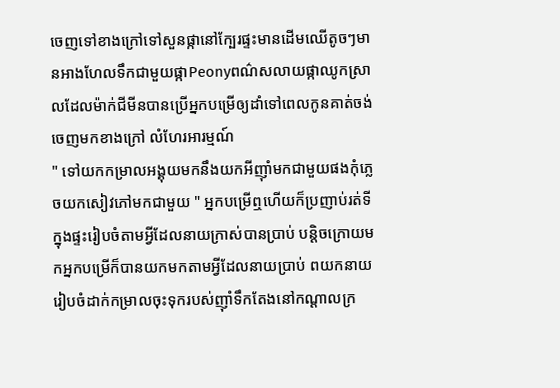ចេញទៅខាងក្រៅទៅសួនផ្កានៅក្បែរផ្ទះមានដើមឈើតូចៗមានអាងហែលទឹកជាមួយផ្កាPeonyពណ៌សលាយផ្កាឈូកស្រាលដែលម៉ាក់ជីមីនបានប្រើអ្នកបម្រើឲ្យដាំទៅពេលកូនគាត់ចង់ចេញមកខាងក្រៅ លំហែរអារម្មណ៍
" ទៅយកកម្រាលអង្គុយមកនឹងយកអីញ៉ាំមកជាមួយផងកុំភ្លេចយកសៀវភៅមកជាមួយ " អ្នកបម្រើឮហើយក៏ប្រញាប់រត់ទីក្នុងផ្ទះរៀបចំតាមអ្វីដែលនាយក្រាស់បានប្រាប់ បន្តិចក្រោយមកអ្នកបម្រើក៏បានយកមកតាមអ្វីដែលនាយប្រាប់ ពយកនាយរៀបចំដាក់កម្រាលចុះទុករបស់ញ៉ាំទឹកតែងនៅកណ្ដាលក្រ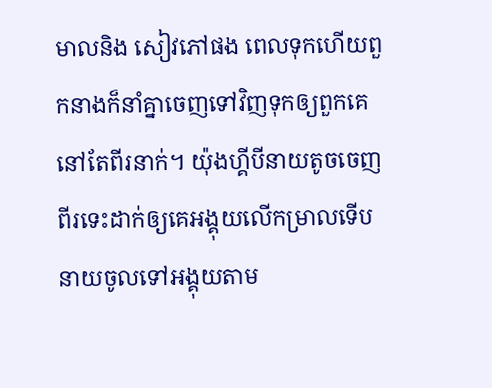មាលនិង សៀវភៅផង ពេលទុកហើយពួកនាងក៏នាំគ្នាចេញទៅវិញទុកឲ្យពួកគេនៅតែពីរនាក់។ យ៉ុងហ្គីបីនាយតូចចេញពីរទេះដាក់ឲ្យគេអង្គុយលើកម្រាលទើបនាយចូលទៅអង្គុយតាម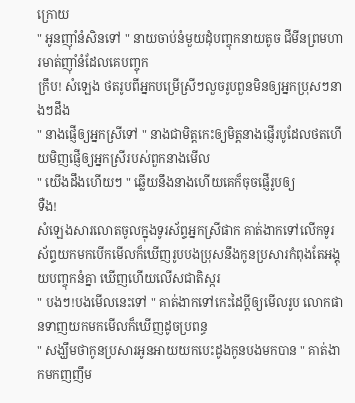ក្រោយ
" អូនញ៉ាំនំសិនទៅ " នាយចាប់នំមួយដុំបញ្ចុកនាយតូច ជីមីនព្រមហារមាត់ញ៉ាំនំដែលគេបញ្ចុក
ក្រឹប! សំឡេង ថតរូបពីអ្នកបម្រើស្រីៗលួចរូបពួនមិនឲ្យអ្នកប្រុសៗនាងៗដឹង
" នាងផ្ញើឲ្យអ្នកស្រីទៅ " នាងជាមិត្តកេះឲ្យមិត្តនាងផ្ញើរបូដែលថតហើយមិញផ្ញើឲ្យអ្នកស្រីរបស់ពួកនាងមើល
" យើងដឹងហើយៗ " ឆ្លើយនឹងនាងហើយគេក៏ចុចផ្ញើរូបឲ្យ
ទឺង!
សំឡេងសារលោតចូលក្នុងទូរស័ព្ទអ្នកស្រីផាក គាត់ងាកទៅលើកទូរស័ព្ទយកមកបើកមើលក៏ឃើញរូបបងប្រុសនឹងកូនប្រសារកំពុងតែអង្គុយបញ្ចុកនំគ្នា ឃើញហើយលើសជាតិស្ករ
" បងៗ!បងមើលនេះទៅ " គាត់ងាកទៅកេះដៃប្ដីឲ្យមើលរូប លោកផានទាញយកមកមើលក៏ឃើញដូចប្រពន្ធ
" សង្ឃឹមថាកូនប្រសារអូនអាយយកបេះដូងកូនបងមកបាន " គាត់ងាកមកញញឹម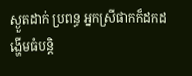ស្ងួតដាក់ ប្រពន្ធ អ្នកស្រីផាកក៏ដកដង្ហើមធំបន្តិ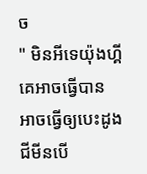ច
" មិនអីទេយ៉ុងហ្គីគេអាចធ្វើបាន អាចធ្វើឲ្យបេះដូងជីមីនបើ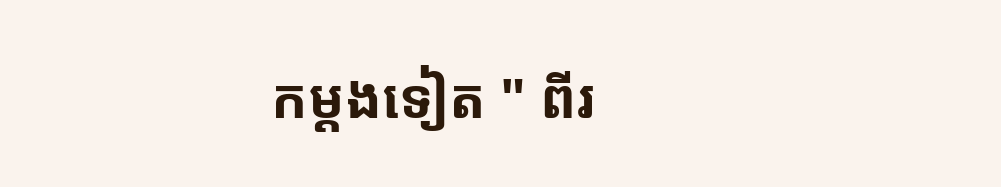កម្ដងទៀត " ពីរ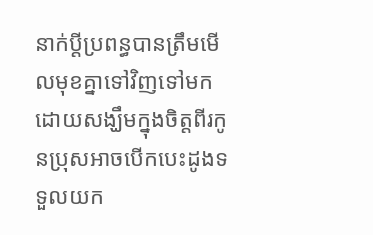នាក់ប្ដីប្រពន្ធបានត្រឹមមើលមុខគ្នាទៅវិញទៅមក ដោយសង្ឃឹមក្នុងចិត្តពីរកូនប្រុសអាចបើកបេះដូងទទួលយក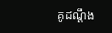គូដណ្ដឹង